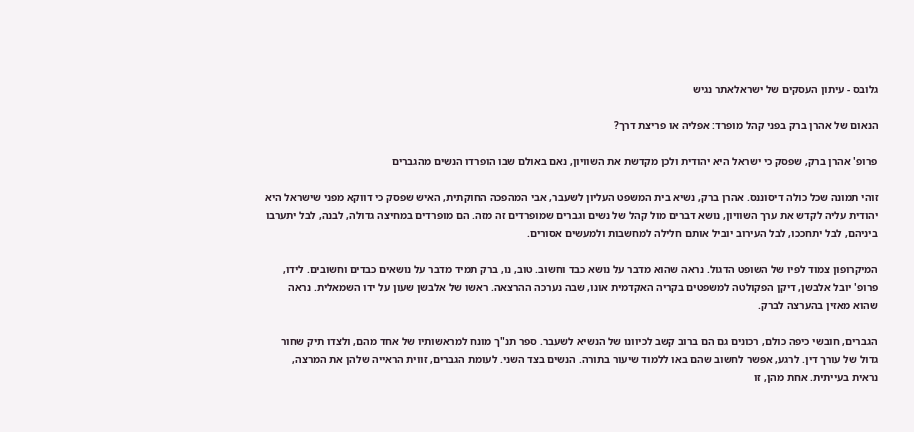גלובס - עיתון העסקים של ישראלאתר נגיש

הנאום של אהרן ברק בפני קהל מופרד: אפליה או פריצת דרך?

פרופ' אהרן ברק, שפסק כי ישראל היא יהודית ולכן מקדשת את השוויון, נאם באולם שבו הופרדו הנשים מהגברים

זוהי תמונה שכל כולה דיסוננס. אהרן ברק, נשיא בית המשפט העליון לשעבר, אבי המהפכה החוקתית, האיש שפסק כי דווקא מפני שישראל היא יהודית עליה לקדש את ערך השוויון, נושא דברים מול קהל של נשים וגברים שמופרדים זה מזה. הם מופרדים במחיצה גדולה, לבנה, לבל יתערבו ביניהם, לבל יתחככו, לבל העירוב יוביל אותם חלילה למחשבות ולמעשים אסורים.

המיקרופון צמוד לפיו של השופט הדגול. נראה שהוא מדבר על נושא כבד וחשוב. טוב, נו, ברק תמיד מדבר על נושאים כבדים וחשובים. לידו, פרופ' יובל אלבשן, דיקן הפקולטה למשפטים בקריה האקדמית אונו, שבה נערכה ההרצאה. ראשו של אלבשן שעון על ידו השמאלית. נראה שהוא מאזין בהערצה לברק.

הגברים, חובשי כיפה כולם, רכונים גם הם ברוב קשב לכיוונו של הנשיא לשעבר. ספר תנ"ך מונח למראשותיו של אחד מהם, ולצדו תיק שחור גדול של עורך דין. לרגע, אפשר לחשוב שהם באו ללמוד שיעור בתורה. הנשים בצד השני. לעומת הגברים, זווית הראייה שלהן את המרצה, נראית בעייתית. אחת מהן, זו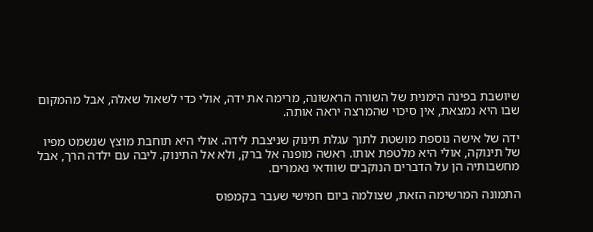שיושבת בפינה הימנית של השורה הראשונה, מרימה את ידה, אולי כדי לשאול שאלה, אבל מהמקום שבו היא נמצאת, אין סיכוי שהמרצה יראה אותה.

ידה של אישה נוספת מושטת לתוך עגלת תינוק שניצבת לידה. אולי היא תוחבת מוצץ שנשמט מפיו של תינוקה, אולי היא מלטפת אותו. ראשה מופנה אל ברק, ולא אל התינוק. ליבה עם ילדה הרך, אבל מחשבותיה הן על הדברים הנוקבים שוודאי נאמרים.

התמונה המרשימה הזאת, שצולמה ביום חמישי שעבר בקמפוס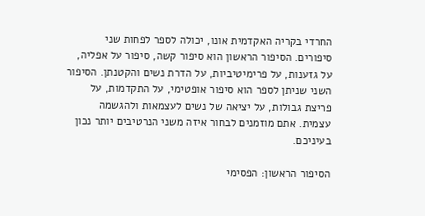החרדי בקריה האקדמית אונו, יכולה לספר לפחות שני סיפורים. הסיפור הראשון הוא סיפור קשה, סיפור על אפליה, על גזענות, על פרימיטיביות, על הדרת נשים והקטנתן. הסיפור השני שניתן לספר הוא סיפור אופטימי, על התקדמות, על פריצת גבולות, על יציאה של נשים לעצמאות ולהגשמה עצמית. אתם מוזמנים לבחור איזה משני הנרטיבים יותר נכון בעיניכם.

הסיפור הראשון: הפסימי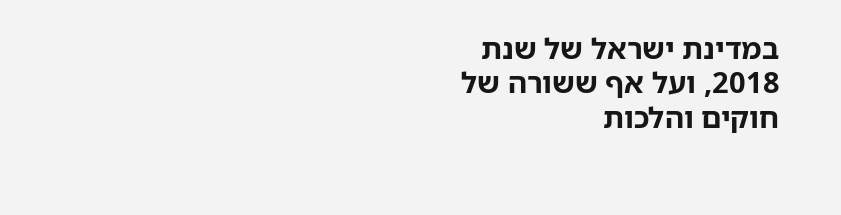במדינת ישראל של שנת 2018, ועל אף ששורה של חוקים והלכות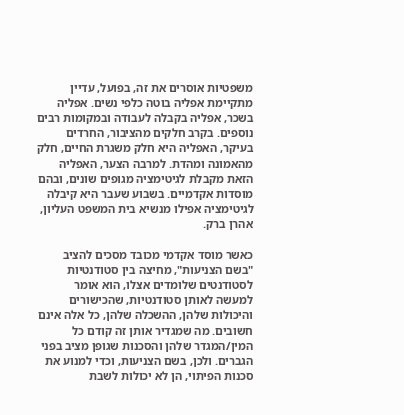משפטיות אוסרים את זה, בפועל, עדיין מתקיימת אפליה בוטה כלפי נשים. אפליה בשכר, אפליה בקבלה לעבודה ובמקומות רבים נוספים. בקרב חלקים מהציבור, החרדים בעיקר, האפליה היא חלק משגרת החיים, חלק מהאמונה ומהדת. למרבה הצער, האפליה הזאת מקבלת לגיטימציה מגופים שונים, ובהם מוסדות אקדמיים. בשבוע שעבר היא קיבלה לגיטימציה אפילו מנשיא בית המשפט העליון, אהרן ברק.

כאשר מוסד אקדמי מכובד מסכים להציב "בשם הצניעות", מחיצה בין סטודנטיות לסטודנטים שלומדים אצלו, הוא אומר למעשה לאותן סטודנטיות, שהכישורים והיכולות שלהן, ההשכלה שלהן, כל אלה אינם חשובים. מה שמגדיר אותן זה קודם כל המין/המגדר שלהן והסכנות שגופן מציב בפני הגברים. ולכן, בשם הצניעות, וכדי למנוע את סכנות הפיתוי, הן לא יכולות לשבת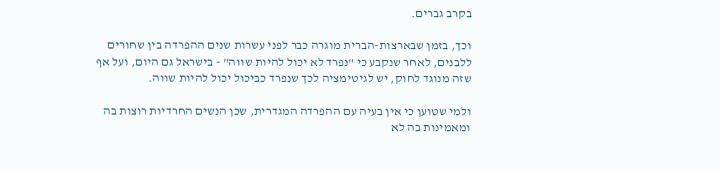בקרב גברים.

וכך, בזמן שבארצות-הברית מוגרה כבר לפני עשרות שנים ההפרדה בין שחורים ללבנים, לאחר שנקבע כי "נפרד לא יכול להיות שווה" - בישראל גם היום, ועל אף שזה מנוגד לחוק, יש לגיטימציה לכך שנפרד כביכול יכול להיות שווה.

ולמי שטוען כי אין בעיה עם ההפרדה המגדרית, שכן הנשים החרדיות רוצות בה ומאמינות בה לא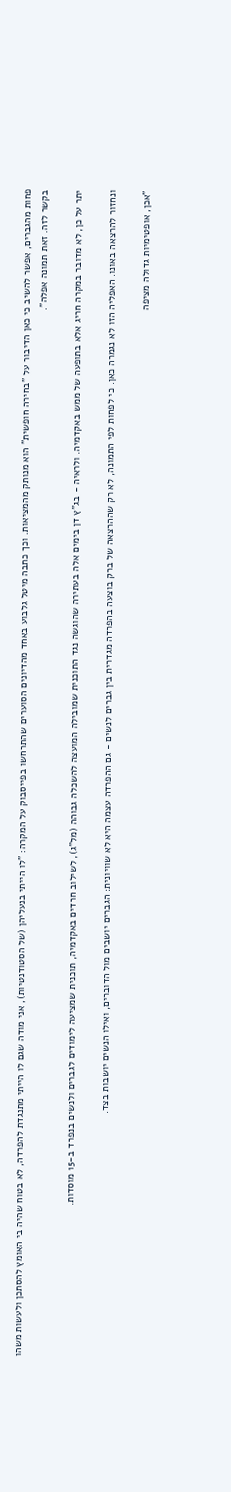פחות מהגברים, אפשר להשיב כי כאן הדיבור על "בחירה חופשית" הוא מנותק מהמציאות. וכך כתבה מיטל גלבוע באחד מהדיונים הסוערים שהתרחשו בפייסבוק על המקרה: "לו הייתי בנעליהן (של הסטודנטיות), אני מודה שגם לו הייתי מתנגדת להפרדה, לא בטוח שהיה בי האומץ להסתכן ולעשות משהו בקשר לזה. זאת תמונה אפלה".

יתר על כן, לא מדובר במקרה חריג אלא בתופעה של ממש באקדמיה. ולראיה - בג"ץ דן בימים אלה בעתירה שהוגשה נגד התוכנית שמובילה המועצה להשכלה גבוהה (מל"ג), לשילוב חרדים באקדמיה, תוכנית שמציעה לימודים לגברים ולנשים בנפרד ב-15 מוסדות.

ונחזור להרצאה באונו. האפליה הזו לא נגמרה כאן. כי לפחות לפי התמונה, לא רק שההרצאה של ברק בוצעה בהפרדה מגדרית בין גברים לנשים - גם ההפרדה עצמה היא לא שוויונית: הגברים יושבים מול הדוברים, ואילו הנשים יושבות בצד.

"אכן, אופטימיות גדולה מציפה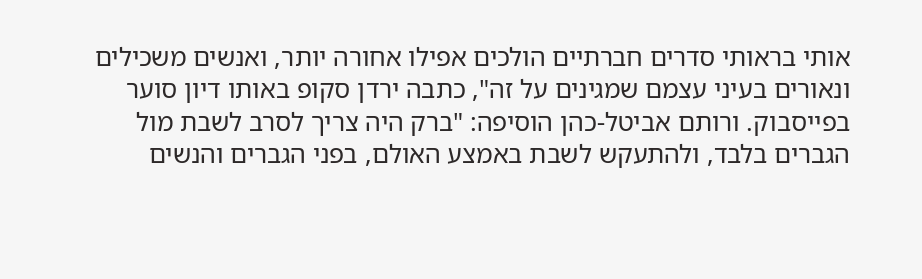אותי בראותי סדרים חברתיים הולכים אפילו אחורה יותר, ואנשים משכילים ונאורים בעיני עצמם שמגינים על זה", כתבה ירדן סקופ באותו דיון סוער בפייסבוק. ורותם אביטל-כהן הוסיפה: "ברק היה צריך לסרב לשבת מול הגברים בלבד, ולהתעקש לשבת באמצע האולם, בפני הגברים והנשים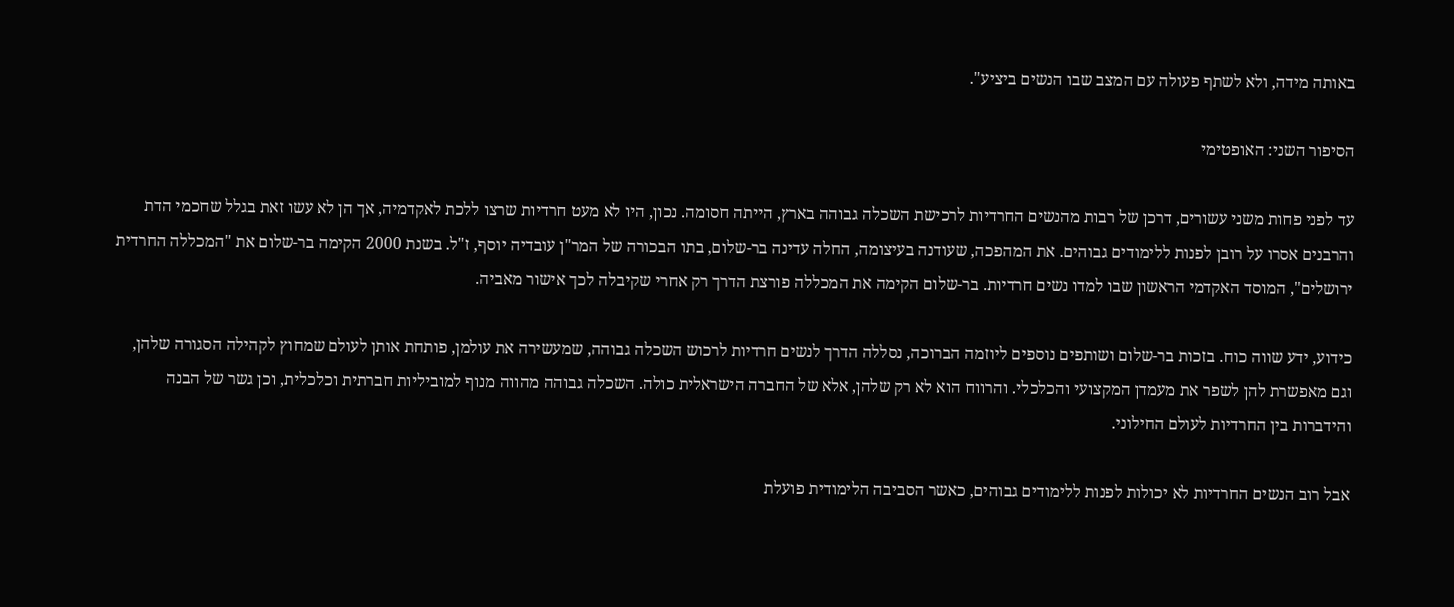באותה מידה, ולא לשתף פעולה עם המצב שבו הנשים ביציע".

הסיפור השני: האופטימי

עד לפני פחות משני עשורים, דרכן של רבות מהנשים החרדיות לרכישת השכלה גבוהה בארץ, הייתה חסומה. נכון, היו לא מעט חרדיות שרצו ללכת לאקדמיה, אך הן לא עשו זאת בגלל שחכמי הדת והרבנים אסרו על רובן לפנות ללימודים גבוהים. את המהפכה, שעודנה בעיצומה, החלה עדינה בר-שלום, בתו הבכורה של המר"ן עובדיה יוסף, ז"ל. בשנת 2000 הקימה בר-שלום את "המכללה החרדית ירושלים", המוסד האקדמי הראשון שבו למדו נשים חרדיות. בר-שלום הקימה את המכללה פורצת הדרך רק אחרי שקיבלה לכך אישור מאביה.

כידוע, ידע שווה כוח. בזכות בר-שלום ושותפים נוספים ליוזמה הברוכה, נסללה הדרך לנשים חרדיות לרכוש השכלה גבוהה, שמעשירה את עולמן, פותחת אותן לעולם שמחוץ לקהילה הסגורה שלהן, וגם מאפשרת להן לשפר את מעמדן המקצועי והכלכלי. והרווח הוא לא רק שלהן, אלא של החברה הישראלית כולה. השכלה גבוהה מהווה מנוף למוביליות חברתית וכלכלית, וכן גשר של הבנה והידברות בין החרדיות לעולם החילוני.

אבל רוב הנשים החרדיות לא יכולות לפנות ללימודים גבוהים, כאשר הסביבה הלימודית פועלת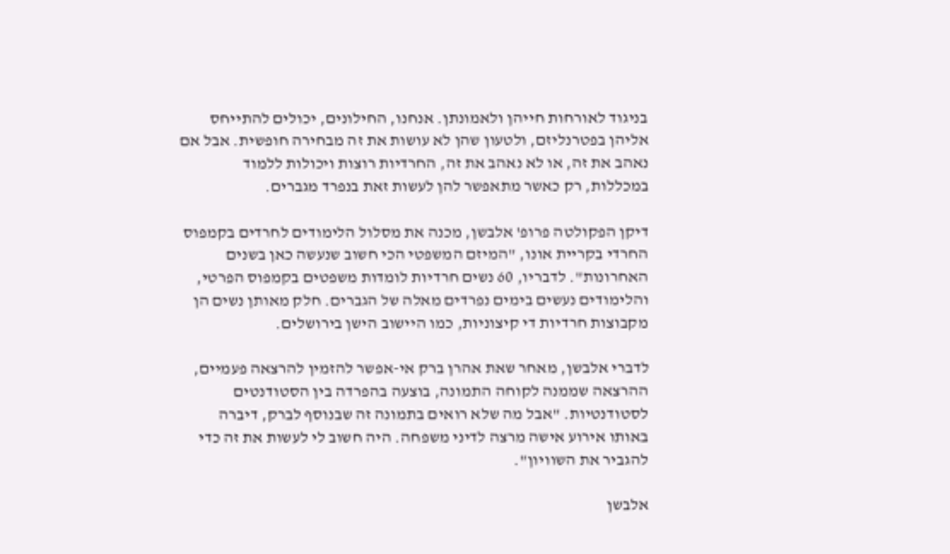בניגוד לאורחות חייהן ולאמונתן. אנחנו, החילונים, יכולים להתייחס אליהן בפטרנליזם, ולטעון שהן לא עושות את זה מבחירה חופשית. אבל אם נאהב את זה, או לא נאהב את זה, החרדיות רוצות ויכולות ללמוד במכללות, רק כאשר מתאפשר להן לעשות זאת בנפרד מגברים.

דיקן הפקולטה פרופ' אלבשן, מכנה את מסלול הלימודים לחרדים בקמפוס החרדי בקריית אונו, "המיזם המשפטי הכי חשוב שנעשה כאן בשנים האחרונות". לדבריו, 60 נשים חרדיות לומדות משפטים בקמפוס הפרטי, והלימודים נעשים בימים נפרדים מאלה של הגברים. חלק מאותן נשים הן מקבוצות חרדיות די קיצוניות, כמו היישוב הישן בירושלים.

לדברי אלבשן, מאחר שאת אהרן ברק אי-אפשר להזמין להרצאה פעמיים, ההרצאה שממנה לקוחה התמונה, בוצעה בהפרדה בין הסטודנטים לסטודנטיות. "אבל מה שלא רואים בתמונה זה שבנוסף לברק, דיברה באותו אירוע אישה מרצה לדיני משפחה. היה חשוב לי לעשות את זה כדי להגביר את השוויון".

אלבשן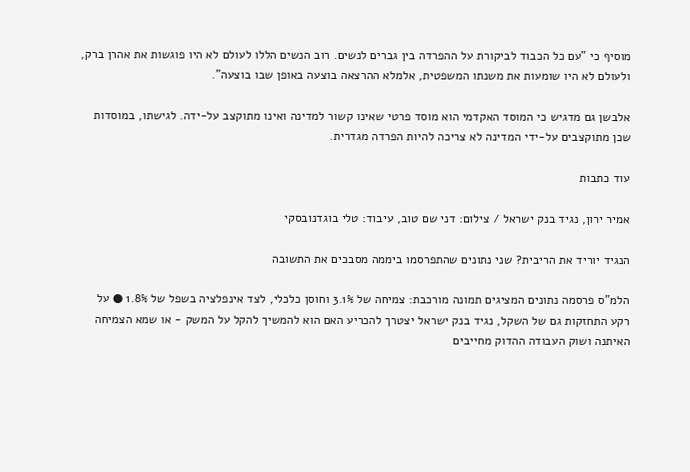מוסיף כי "עם כל הכבוד לביקורת על ההפרדה בין גברים לנשים. רוב הנשים הללו לעולם לא היו פוגשות את אהרן ברק, ולעולם לא היו שומעות את משנתו המשפטית, אלמלא ההרצאה בוצעה באופן שבו בוצעה".

אלבשן גם מדגיש כי המוסד האקדמי הוא מוסד פרטי שאינו קשור למדינה ואינו מתוקצב על-ידה. לגישתו, במוסדות שכן מתוקצבים על-ידי המדינה לא צריכה להיות הפרדה מגדרית.

עוד כתבות

אמיר ירון, נגיד בנק ישראל / צילום: דני שם טוב, עיבוד: טלי בוגדנובסקי

הנגיד יוריד את הריבית? שני נתונים שהתפרסמו ביממה מסבכים את התשובה

הלמ"ס פרסמה נתונים המציגים תמונה מורכבת: צמיחה של 3.1% וחוסן כלכלי, לצד אינפלציה בשפל של 1.8% ● על רקע התחזקות גם של השקל, נגיד בנק ישראל יצטרך להכריע האם הוא להמשיך להקל על המשק - או שמא הצמיחה האיתנה ושוק העבודה ההדוק מחייבים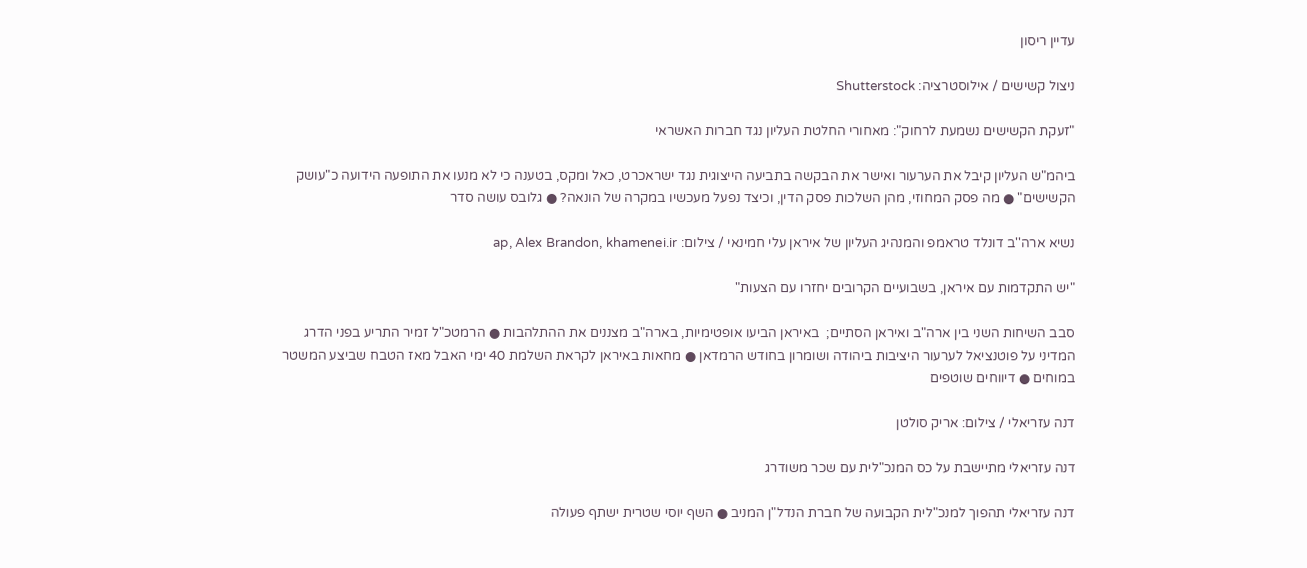עדיין ריסון

ניצול קשישים / אילוסטרציה: Shutterstock

"זעקת הקשישים נשמעת לרחוק": מאחורי החלטת העליון נגד חברות האשראי

ביהמ"ש העליון קיבל את הערעור ואישר את הבקשה בתביעה הייצוגית נגד ישראכרט, כאל ומקס, בטענה כי לא מנעו את התופעה הידועה כ"עושק הקשישים" ● מה פסק המחוזי, מהן השלכות פסק הדין, וכיצד נפעל מעכשיו במקרה של הונאה? ● גלובס עושה סדר

נשיא ארה''ב דונלד טראמפ והמנהיג העליון של איראן עלי חמינאי / צילום: ap, Alex Brandon, khamenei.ir

"יש התקדמות עם איראן, בשבועיים הקרובים יחזרו עם הצעות"

סבב השיחות השני בין ארה"ב ואיראן הסתיים;  באיראן הביעו אופטימיות, בארה"ב מצננים את ההתלהבות ● הרמטכ"ל זמיר התריע בפני הדרג המדיני על פוטנציאל לערעור היציבות ביהודה ושומרון בחודש הרמדאן ● מחאות באיראן לקראת השלמת 40 ימי האבל מאז הטבח שביצע המשטר במוחים ● דיווחים שוטפים

דנה עזריאלי / צילום: אריק סולטן

דנה עזריאלי מתיישבת על כס המנכ"לית עם שכר משודרג

דנה עזריאלי תהפוך למנכ"לית הקבועה של חברת הנדל"ן המניב ● השף יוסי שטרית ישתף פעולה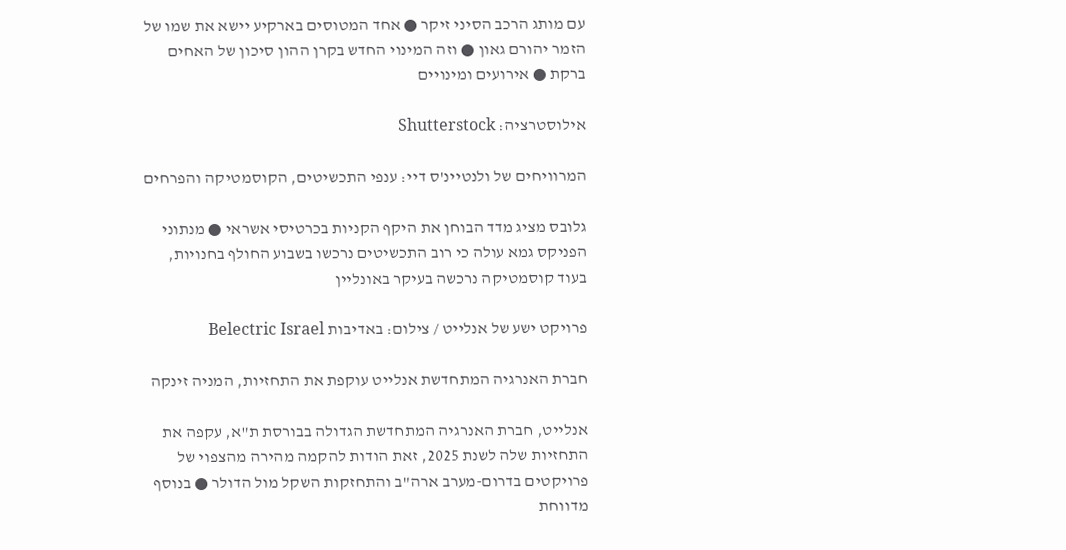עם מותג הרכב הסיני זיקר ● אחד המטוסים בארקיע יישא את שמו של הזמר יהורם גאון ● וזה המינוי החדש בקרן ההון סיכון של האחים ברקת ● אירועים ומינויים

אילוסטרציה: Shutterstock

המרוויחים של ולנטיינ'ס דיי: ענפי התכשיטים, הקוסמטיקה והפרחים

גלובס מציג מדד הבוחן את היקף הקניות בכרטיסי אשראי ● מנתוני הפניקס גמא עולה כי רוב התכשיטים נרכשו בשבוע החולף בחנויות, בעוד קוסמטיקה נרכשה בעיקר באונליין

פרויקט ישע של אנלייט / צילום: באדיבות Belectric Israel

חברת האנרגיה המתחדשת אנלייט עוקפת את התחזיות, המניה זינקה

אנלייט, חברת האנרגיה המתחדשת הגדולה בבורסת ת"א, עקפה את התחזיות שלה לשנת 2025, זאת הודות להקמה מהירה מהצפוי של פרויקטים בדרום-מערב ארה"ב והתחזקות השקל מול הדולר ● בנוסף מדווחת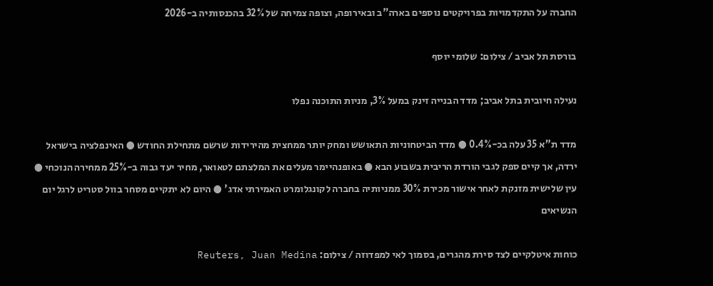החברה על התקדמויות בפרויקטים נוספים בארה"ב ובאירופה, וצופה צמיחה של 32% בהכנסותיה ב-2026

בורסת תל אביב / צילום: שלומי יוסף

נעילה חיובית בתל אביב; מדד הבנייה זינק במעל 3%, מניות התוכנה נפלו

מדד ת"א 35 עלה בכ-0.4% ● מדד הביטחוניות התאושש ומחק יותר ממחצית מהירידות שרשם מתחילת החודש ● האינפלציה בישראל ירדה, אך קיים ספק לגבי הורדת הריבית בשבוע הבא ● באופנהיימר מעלים את המלצתם לטאואר, מחיר יעד גבוה ב-25% ממחירה הנוכחי ● עין שלישית מזנקת לאחר אישור מכירת 30% ממניותיה בחברה לקונגלומרט האמירתי אדג' ● היום לא יתקיים מסחר בוול סטריט לרגל יום הנשיאים

כוחות איטלקיים לצד סירת מהגרים, בסמוך לאי למפדוזה / צילום: Reuters, Juan Medina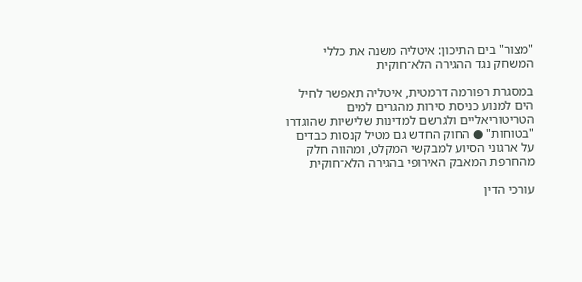"מצור" בים התיכון: איטליה משנה את כללי המשחק נגד ההגירה הלא־חוקית

במסגרת רפורמה דרמטית, איטליה תאפשר לחיל הים למנוע כניסת סירות מהגרים למים הטריטוריאליים ולגרשם למדינות שלישיות שהוגדרו "בטוחות" ● החוק החדש גם מטיל קנסות כבדים על ארגוני הסיוע למבקשי המקלט, ומהווה חלק מהחרפת המאבק האירופי בהגירה הלא־חוקית

עורכי הדין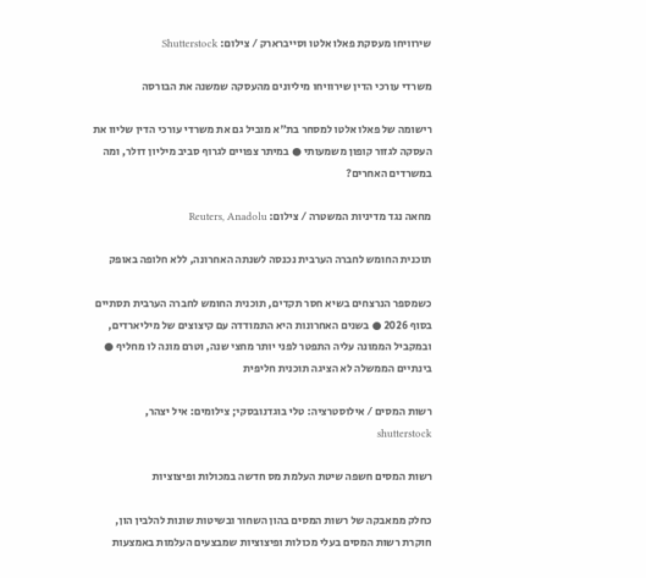שירוויחו מעסקת פאלו אלטו וסייברארק / צילום: Shutterstock

משרדי עורכי הדין שירוויחו מיליונים מהעסקה שמשנה את הבורסה

רישומה של פאלו אלטו למסחר בת"א מוביל גם את משרדי עורכי הדין שליוו את העסקה לגזור קופון משמעותי ● במיתר צפויים לגרוף סביב מיליון דולר, ומה במשרדים האחרים?

מחאה נגד מדיניות המשטרה / צילום: Reuters, Anadolu

תוכנית החומש לחברה הערבית נכנסה לשנתה האחרונה, ללא חלופה באופק

כשמספר הנרצחים בשיא חסר תקדים, תוכנית החומש לחברה הערבית תסתיים בסוף 2026 ● בשנים האחרונות היא התמודדה עם קיצוצים של מיליארדים, ובמקביל הממונה עליה התפטר לפני יותר מחצי שנה, וטרם מונה לו מחליף ● בינתיים הממשלה לא הציגה תוכנית חליפית

רשות המסים / אילוסטרציה: טלי בוגדנובסקי; צילומים: איל יצהר, shutterstock

רשות המסים חשפה שיטת העלמת מס חדשה במכולות ופיצוציות

כחלק ממאבקה של רשות המסים בהון השחור ובשיטות שונות להלבין הון, חוקרת רשות המסים בעלי מכולות ופיצוציות שמבצעים העלמות באמצעות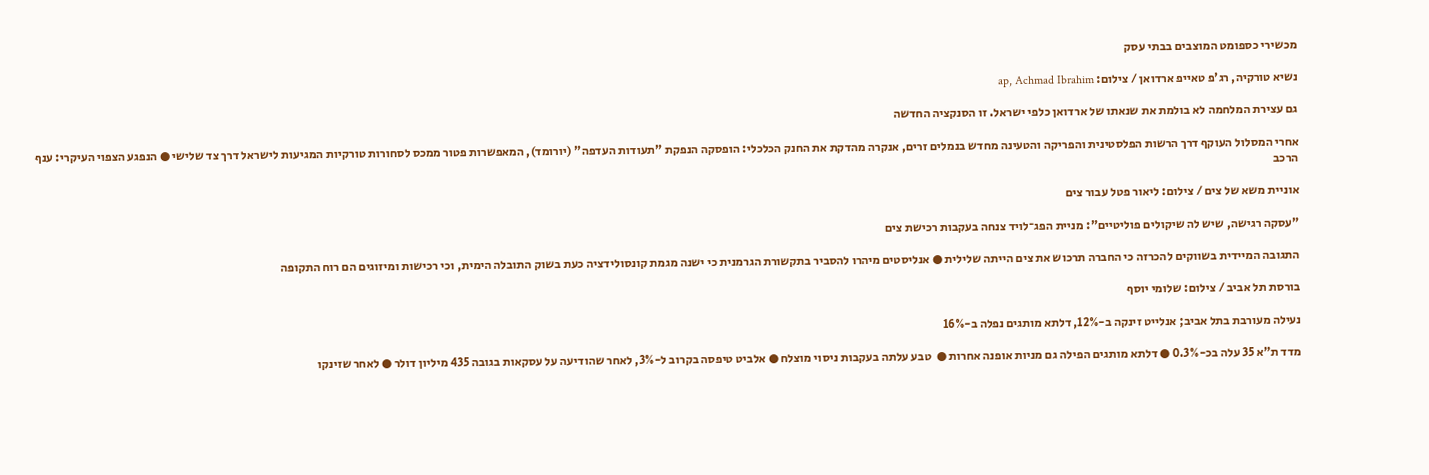מכשירי כספומט המוצבים בבתי עסק

נשיא טורקיה, רג'פ טאייפ ארדואן / צילום: ap, Achmad Ibrahim

גם עצירת המלחמה לא בולמת את שנאתו של ארדואן כלפי ישראל. זו הסנקציה החדשה

אחרי המסלול העוקף דרך הרשות הפלסטינית והפריקה והטעינה מחדש בנמלים זרים, אנקרה מהדקת את החנק הכלכלי: הופסקה הנפקת "תעודות העדפה" (יורומד), המאפשרות פטור ממכס לסחורות טורקיות המגיעות לישראל דרך צד שלישי ● הנפגע הצפוי העיקרי: ענף הרכב

אוניית משא של צים / צילום: ליאור פטל עבור צים

"עסקה רגישה, שיש לה שיקולים פוליטיים": מניית הפג־לויד צנחה בעקבות רכישת צים

התגובה המיידית בשווקים להכרזה כי החברה תרכוש את צים הייתה שלילית ● אנליסטים מיהרו להסביר בתקשורת הגרמנית כי ישנה מגמת קונסולידציה כעת בשוק התובלה הימית, וכי רכישות ומיזוגים הם רוח התקופה

בורסת תל אביב / צילום: שלומי יוסף

נעילה מעורבת בתל אביב; אנלייט זינקה ב-12%, דלתא מותגים נפלה ב-16%

מדד ת"א 35 עלה בכ-0.3% ● דלתא מותגים הפילה גם מניות אופנה אחרות ●  טבע עלתה בעקבות ניסוי מוצלח ● אלביט טיפסה בקרוב ל-3%, לאחר שהודיעה על עסקאות בגובה 435 מיליון דולר ● לאחר שזינקו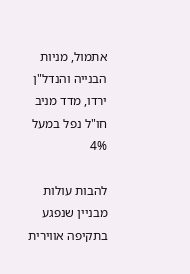אתמול, מניות הבנייה והנדל"ן ירדו, מדד מניב חו"ל נפל במעל 4%

להבות עולות מבניין שנפגע בתקיפה אווירית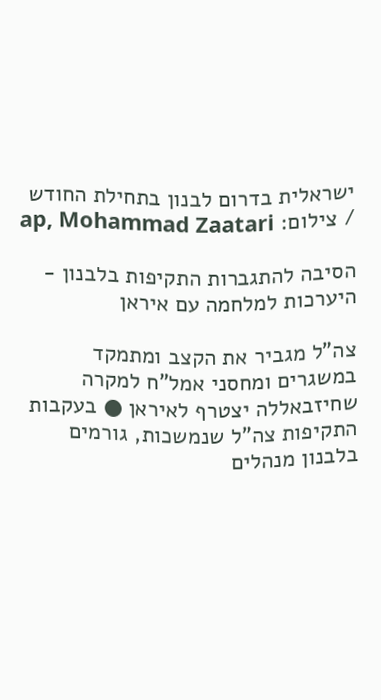ישראלית בדרום לבנון בתחילת החודש / צילום: ap, Mohammad Zaatari

הסיבה להתגברות התקיפות בלבנון - היערכות למלחמה עם איראן

צה"ל מגביר את הקצב ומתמקד במשגרים ומחסני אמל"ח למקרה שחיזבאללה יצטרף לאיראן ● בעקבות התקיפות צה"ל שנמשכות, גורמים בלבנון מנהלים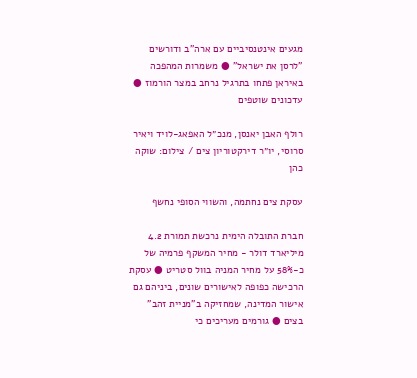מגעים אינטנסיביים עם ארה"ב ודורשים "לרסן את ישראל" ● משמרות המהפכה באיראן פתחו בתרגיל נרחב במצר הורמוז ● עדכונים שוטפים

רולף האבן יאנסן, מנכ״ל האפאג-לויד ויאיר סרוסי, יו״ר דירקטוריון צים / צילום: שוקה כהן

עסקת צים נחתמה, והשווי הסופי נחשף

חברת התובלה הימית נרכשת תמורת 4.2 מיליארד דולר - מחיר המשקף פרמיה של כ-58% על מחיר המניה בוול סטריט ● עסקת הרכישה כפופה לאישורים שונים, ביניהם גם אישור המדינה, שמחזיקה ב"מניית זהב" בצים ● גורמים מעריכים כי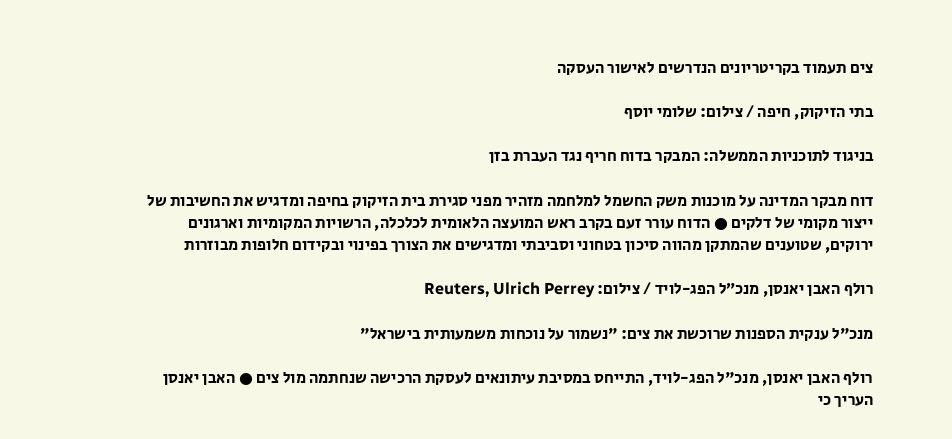צים תעמוד בקריטריונים הנדרשים לאישור העסקה

בתי הזיקוק, חיפה / צילום: שלומי יוסף

בניגוד לתוכניות הממשלה: המבקר בדוח חריף נגד העברת בזן

דוח מבקר המדינה על מוכנות משק החשמל למלחמה מזהיר מפני סגירת בית הזיקוק בחיפה ומדגיש את החשיבות של ייצור מקומי של דלקים ● הדוח עורר זעם בקרב ראש המועצה הלאומית לכלכלה, הרשויות המקומיות וארגונים ירוקים, שטוענים שהמתקן מהווה סיכון בטחוני וסביבתי ומדגישים את הצורך בפינוי ובקידום חלופות מבוזרות

רולף האבן יאנסן, מנכ״ל הפג-לויד / צילום: Reuters, Ulrich Perrey

מנכ"ל ענקית הספנות שרוכשת את צים: "נשמור על נוכחות משמעותית בישראל"

רולף האבן יאנסן, מנכ"ל הפג-לויד, התייחס במסיבת עיתונאים לעסקת הרכישה שנחתמה מול צים ● האבן יאנסן העריך כי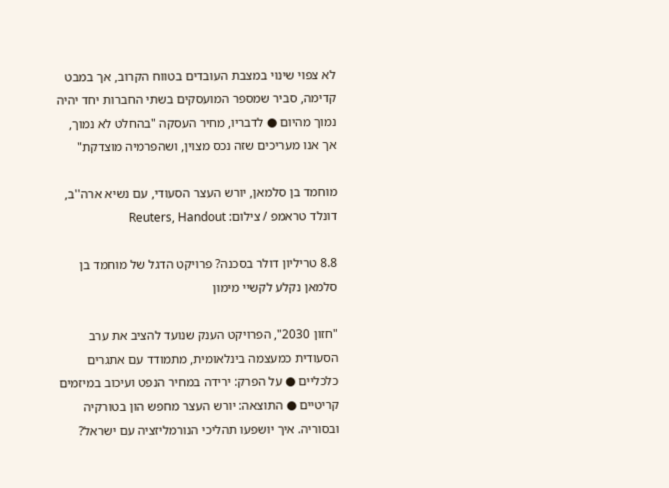לא צפוי שינוי במצבת העובדים בטווח הקרוב, אך במבט קדימה, סביר שמספר המועסקים בשתי החברות יחד יהיה נמוך מהיום ● לדבריו, מחיר העסקה "בהחלט לא נמוך, אך אנו מעריכים שזה נכס מצוין, ושהפרמיה מוצדקת"

מוחמד בן סלמאן, יורש העצר הסעודי, עם נשיא ארה''ב, דונלד טראמפ / צילום: Reuters, Handout

8.8 טריליון דולר בסכנה? פרויקט הדגל של מוחמד בן סלמאן נקלע לקשיי מימון

"חזון 2030", הפרויקט הענק שנועד להציב את ערב הסעודית כמעצמה בינלאומית, מתמודד עם אתגרים כלכליים ● על הפרק: ירידה במחיר הנפט ועיכוב במיזמים קריטיים ● התוצאה: יורש העצר מחפש הון בטורקיה ובסוריה. איך יושפעו תהליכי הנורמליזציה עם ישראל?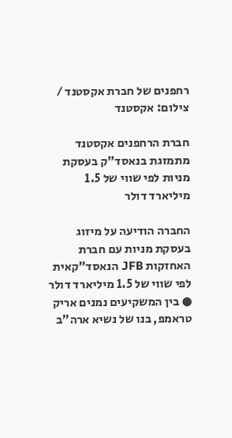רחפנים של חברת אקסטנד / צילום: אקסטנד

חברת הרחפנים אקסטנד מתמזגת בנאסד"ק בעסקת מניות לפי שווי של 1.5 מיליארד דולר

החברה הודיעה על מיזוג בעסקת מניות עם חברת האחזקות JFB הנאסד"קאית לפי שווי של 1.5 מיליארד דולר ● בין המשקיעים נמנים אריק טראמפ, בנו של נשיא ארה"ב